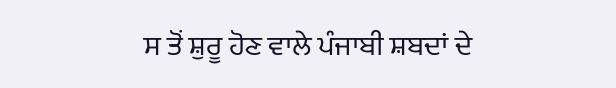ਸ ਤੋਂ ਸ਼ੁਰੂ ਹੋਣ ਵਾਲੇ ਪੰਜਾਬੀ ਸ਼ਬਦਾਂ ਦੇ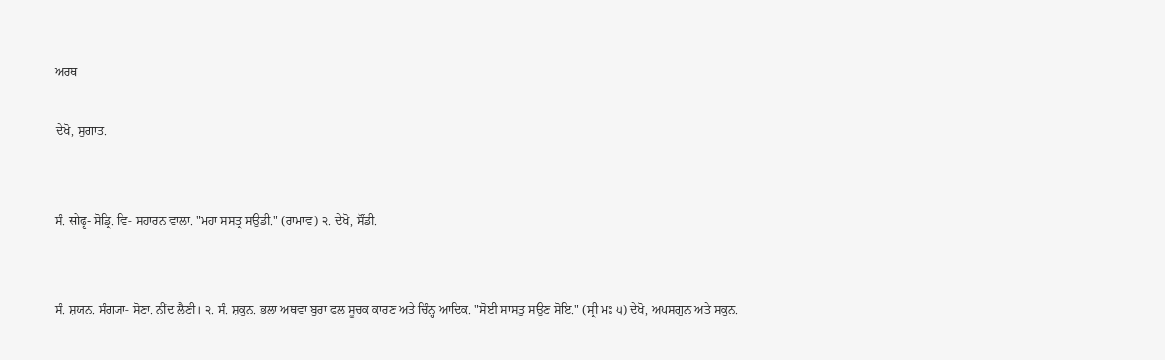ਅਰਥ

ਦੇਖੋ, ਸੁਗਾਤ.


ਸੰ. सोढृ- ਸੋਡ੍ਰਿ. ਵਿ- ਸਹਾਰਨ ਵਾਲਾ. "ਮਹਾ ਸਸਤ੍ਰ ਸਉਡੀ." (ਰਾਮਾਵ) ੨. ਦੇਖੋ, ਸੌਂਡੀ.


ਸੰ. ਸ਼ਯਨ. ਸੰਗ੍ਯਾ- ਸੋਣਾ. ਨੀਂਦ ਲੈਣੀ। ੨. ਸੰ. ਸ਼ਕੁਨ. ਭਲਾ ਅਥਵਾ ਬੁਰਾ ਫਲ ਸੂਚਕ ਕਾਰਣ ਅਤੇ ਚਿੰਨ੍ਹ ਆਦਿਕ. "ਸੋਈ ਸਾਸਤੁ ਸਉਣ ਸੋਇ." (ਸ੍ਰੀ ਮਃ ੫) ਦੇਖੋ, ਅਪਸਗੁਨ ਅਤੇ ਸਕੁਨ.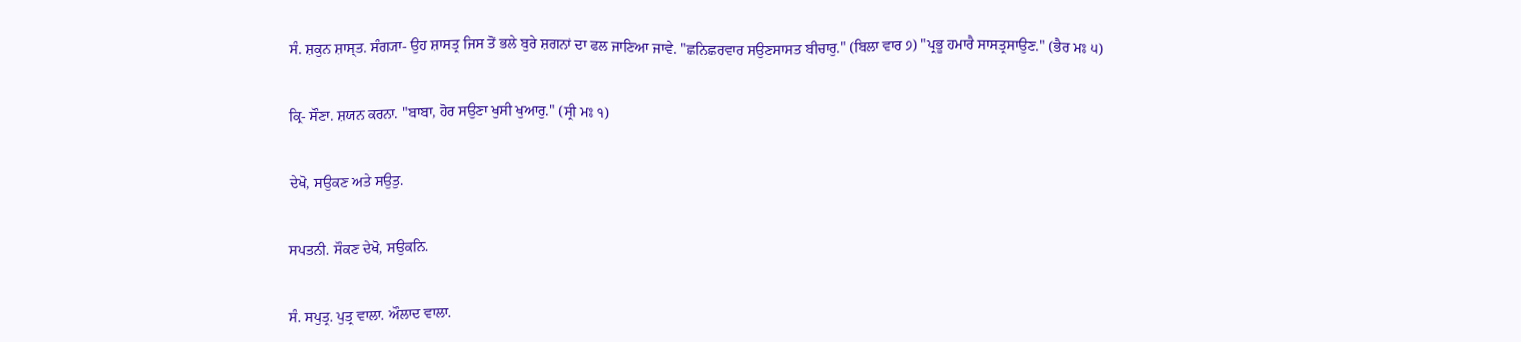ਸੰ. ਸ਼ਕੁਨ ਸ਼ਾਸ੍ਤ. ਸੰਗ੍ਯਾ- ਉਹ ਸ਼ਾਸਤ੍ਰ ਜਿਸ ਤੋਂ ਭਲੇ ਬੁਰੇ ਸ਼ਗਨਾਂ ਦਾ ਫਲ ਜਾਣਿਆ ਜਾਵੇ. "ਛਨਿਛਰਵਾਰ ਸਉਣਸਾਸਤ ਬੀਚਾਰੁ." (ਬਿਲਾ ਵਾਰ ੭) "ਪ੍ਰਭੂ ਹਮਾਰੈ ਸਾਸਤ੍ਰਸਾਉਣ." (ਭੈਰ ਮਃ ੫)


ਕ੍ਰਿ- ਸੌਣਾ. ਸ਼ਯਨ ਕਰਨਾ. "ਬਾਬਾ, ਹੋਰ ਸਉਣਾ ਖੁਸੀ ਖੁਆਰੁ." (ਸ੍ਰੀ ਮਃ ੧)


ਦੇਖੋ, ਸਉਕਣ ਅਤੇ ਸਉਤੁ.


ਸਪਤਨੀ. ਸੌਕਣ ਦੇਖੋ, ਸਉਕਨਿ.


ਸੰ. ਸਪੁਤ੍ਰ. ਪੁਤ੍ਰ ਵਾਲਾ. ਔਲਾਦ ਵਾਲਾ.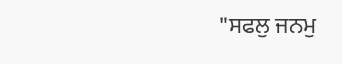"ਸਫਲੁ ਜਨਮੁ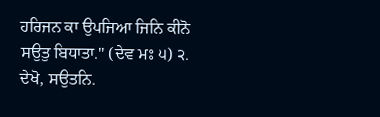ਹਰਿਜਨ ਕਾ ਉਪਜਿਆ ਜਿਨਿ ਕੀਨੋ ਸਉਤੁ ਬਿਧਾਤਾ." (ਦੇਵ ਮਃ ੫) ੨. ਦੇਖੋ, ਸਉਤਨਿ.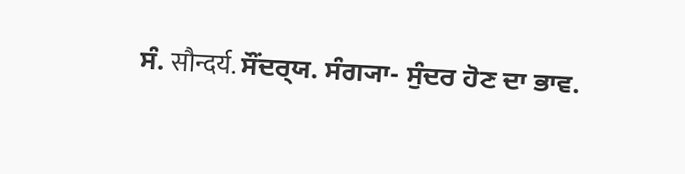ਸੰ. सौन्दर्य. ਸੌਂਦਰ੍‍ਯ. ਸੰਗ੍ਯਾ- ਸੁੰਦਰ ਹੋਣ ਦਾ ਭਾਵ.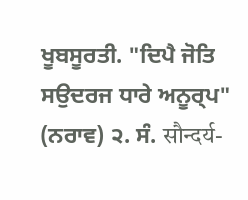ਖੂਬਸੂਰਤੀ. "ਦਿਪੈ ਜੋਤਿ ਸਉਦਰਜ ਧਾਰੇ ਅਨੂਰ੍‍ਪ" (ਨਰਾਵ) ੨. ਸੰ. सौन्दर्य-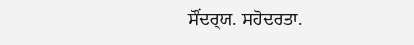ਸੌਂਦਰ੍‍ਯ. ਸਹੋਦਰਤਾ.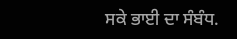ਸਕੇ ਭਾਈ ਦਾ ਸੰਬੰਧ.